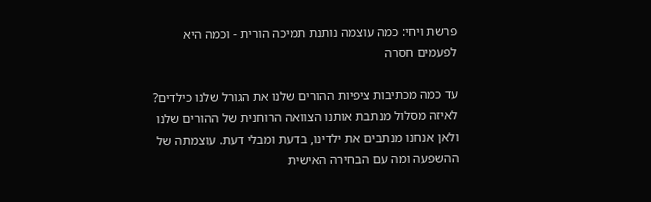פרשת ויחי: כמה עוצמה נותנת תמיכה הורית - וכמה היא לפעמים חסרה

עד כמה מכתיבות ציפיות ההורים שלנו את הגורל שלנו כילדים? לאיזה מסלול מנתבת אותנו הצוואה הרוחנית של ההורים שלנו ולאן אנחנו מנתבים את ילדינו, בדעת ומבלי דעת. עוצמתה של ההשפעה ומה עם הבחירה האישית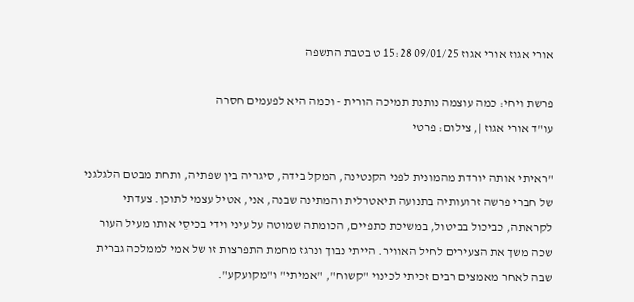אורי אגוז אורי אגוז 09/01/25 15:28 ט בטבת התשפה

פרשת ויחי: כמה עוצמה נותנת תמיכה הורית - וכמה היא לפעמים חסרה
עו"ד אורי אגוז |, צילום: פרטי

"ראיתי אותה יורדת מהמונית לפני הקנטינה, המקל בידה, סיגריה בין שפתיה, ותחת מבטם הלגלגני של חברי פרשה זרועותיה בתנועה תיאטרלית והמתינה שבנה, אני, אטיל עצמי לתוכן. צעדתי לקראתה, כביכול בביטול, במשיכת כתפיים, הכומתה שמוטה על עיני וידי בכיסֵי אותו מעיל העור שכה משך את הצעירים לחיל האוויר. הייתי נבוך ונרגז מחמת התפרצות זו של אמי לממלכה גברית שבה לאחר מאמצים רבים זכיתי לכינוי "קשוח", "אמיתי" ו"מקועקע".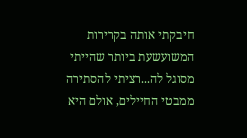חיבקתי אותה בקרירות המשועשעת ביותר שהייתי מסוגל לה...רציתי להסתירה ממבטי החיילים, אולם היא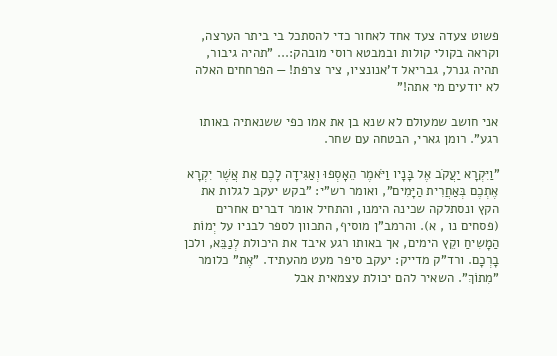פשוט צעדה צעד אחד לאחור כדי להסתכל בי ביתר הערצה, וקראה בקולי קולות ובמבטא רוסי מובהק:... "תהיה גיבור, תהיה גנרל, גבריאל ד'אנונציו, ציר צרפת! — הפרחחים האלה לא יודעים מי אתה!"

אני חושב שמעולם לא שנא בן את אמו כפי ששנאתיה באותו רגע". רומן גארי, הבטחה עם שחר.

"וַיִּקְרָא יַעֲקֹב אֶל בָּנָיו וַיֹּאמֶר הֵאָסְפוּ וְאַגִּידָה לָכֶם אֵת אֲשֶׁר יִקְרָא אֶתְכֶם בְּאַחֲרִית הַיָּמִים", ואומר רש"י: "בקש יעקב לגלות את הקץ ונסתלקה שכינה הימנו, והתחיל אומר דברים אחרים (פסחים נו , א). והרמב"ן מוסיף, התכוון לספר לבניו על יְמוֹת הַמָשִיחַ וקֵץ הימים, אך באותו רגע איבד את היכולת לְנַבֵּא, ולכן בָרְכָם. ורד"ק מדייק: יעקב סיפר מעט מהעתיד. "אֶת" כלומר "מִתוֹךְ". השאיר להם יכולת עצמאית אבל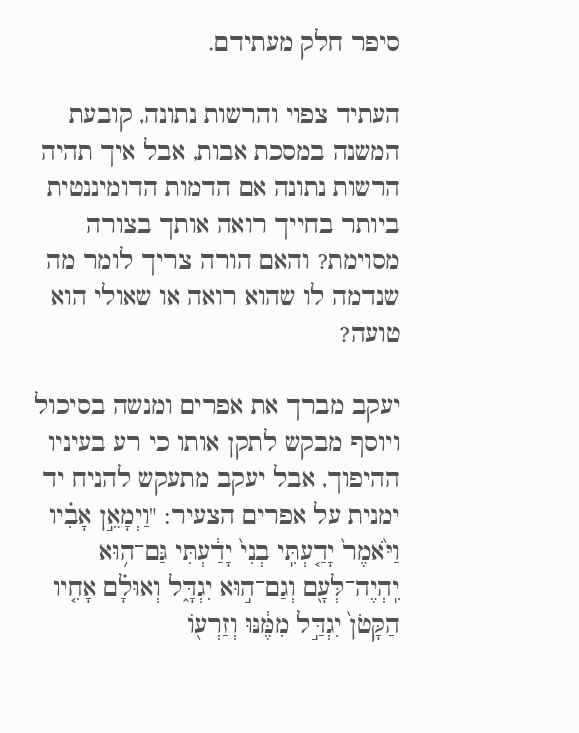סיפר חלק מעתידם.

העתיד צפוי והרשות נתונה, קובעת המשנה במסכת אבות, אבל איך תהיה הרשות נתונה אם הדמות הדומיננטית ביותר בחייך רואה אותך בצורה מסוימת? והאם הורה צריך לומר מה שנדמה לו שהוא רואה או שאולי הוא טועה?

יעקב מברך את אפרים ומנשה בסיכול ויוסף מבקש לתקן אותו כי רע בעיניו ההיפוך, אבל יעקב מתעקש להניח יד ימנית על אפרים הצעיר: "וַיְמָאֵ֣ן אָבִ֗יו וַיֹּ֙אמֶר֙ יָדַ֤עְתִּֽי בְנִי֙ יָדַ֔עְתִּי גַּם־ה֥וּא יִֽהְיֶה־לְּעָ֖ם וְגַם־ה֣וּא יִגְדָּ֑ל וְאוּלָ֗ם אָחִ֤יו הַקָּטֹן֙ יִגְדַּ֣ל מִמֶּ֔נּוּ וְזַרְע֖וֹ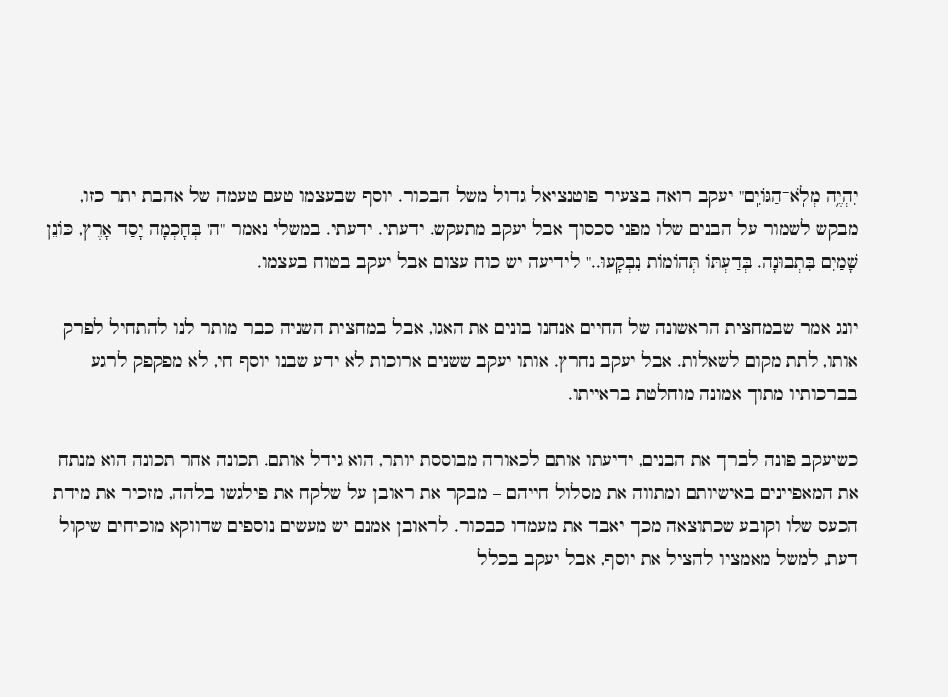יִהְיֶ֥ה מְלֹֽא־הַגּוֹיִֽם" יעקב רואה בצעיר פוטנציאל גדול משל הבכור. יוסף שבעצמו טעם טעמה של אהבת יתר כזו, מבקש לשמור על הבנים שלו מפני סכסוך אבל יעקב מתעקש. ידעתי. ידעתי. במשלי נאמר "ה' בְּחָכְמָה יָסַד אָרֶץ, כּוֹנֵן שָׁמַיִם בִּתְבוּנָה. בְּדַעְתּוֹ תְּהוֹמוֹת נִבְקָעוּ.." לידיעה יש כוח עצום אבל יעקב בטוח בעצמו.

יונג אמר שבמחצית הראשונה של החיים אנחנו בונים את האגו, אבל במחצית השניה כבר מותר לנו להתחיל לפרק אותו, לתת מקום לשאלות. אבל יעקב נחרץ. אותו יעקב ששנים ארוכות לא ידע שבנו יוסף חי, לא מפקפק לרגע בברכותיו מתוך אמונה מוחלטת בראייתו.

כשיעקב פונה לברך את הבנים, ידיעתו אותם לכאורה מבוססת יותר, הוא גידל אותם. תכונה אחר תכונה הוא מנתח את המאפיינים באישיותם ומתווה את מסלול חייהם – מבקר את ראובן על שלקח את פילגשו בלהה, מזכיר את מידת הכעס שלו וקובע שכתוצאה מכך יאבד את מעמדו כבכור. לראובן אמנם יש מעשים נוספים שדווקא מוכיחים שיקול דעת, למשל מאמציו להציל את יוסף, אבל יעקב בכלל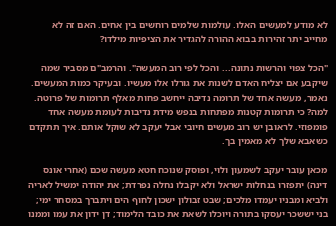לא מודע למעשים האלו. עולמות שלמים רוחשים בין אחים. האם זה לא מחייב יתר זהירות בבוא ההורה להגדיר את הציפיות מילדו?

"הכל צפוי והרשות נתונה... והכל לפי רוב המעשה". והרמב"ם מסביר שמה שיקבע אם יצליח האדם לשנות את גורלו אלו מעשיו. ובעיקר כמות המעשים. נאמר, מעשה אחד של תרומה נדיבה ייחשב פחות מאלף תרומות של פרוטה. למה? כי תרומות קטנות מפתחות בנפש מידת נדיבות לעומת מעשה אחד פומפוזי. לראובן יש רוב מעשים חיובי אבל יעקב לא שוקל אותם. איך תתקדם כשאבא שלך לא מאמין בך.

מכאן עובר יעקב לשמעון ולוי, ופוסק שנוכח חטא מעשה שכם (אחרי אונס דינה) יתפזרו בנחלות ישראל ולא יקבלו נחלה נפרדת; את יהודה ימשיל לאריה ולביא ומבניו יעמדו מלכים; שבט זבולון ישכון לחוף הים ויתברך במסחר ימי; בני יששכר יעסקו בתורה ויוכלו לשאת את כובד הלימוד; דן ידון את עמו וממנו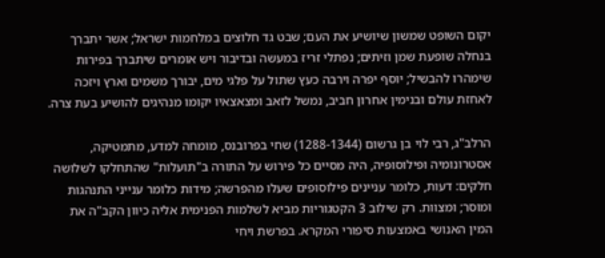יקום השופט שמשון שיושיע את העם; שבט גד חלוצים במלחמות ישראל; אשר יתברך בנחלה שופעת שמן וזיתים; נפתלי זריז במעשה ובדיבור ויש אומרים שיתברך בפירות שימהרו להבשיל; יוסף יפרה וירבה כעץ שתול על פלגי מים, יבורך משמים וארץ ויזכה לאחזת עולם ובנימין אחרון חביב, נמשל לזאב ומצאצאיו יקומו מנהיגים להושיע בעת צרה.

הרלב"ג, רבי לוי בן גרשום (1288-1344) שחי בפרובנס, מומחה למדע, מתמטיקה, אסטרונומיה ופילוסופיה, היה מסיים כל פירוש על התורה ב"תועלות" שהתחלקו לשלושה חלקים: דעות, כלומר עניינים פילוסופים שעלו מהפרשה; מידות כלומר ענייני התנהגות ומוסר; ומצוות. רק שילוב 3 הקטגוריות מביא לשלמות הפנימית אליה כיוון הקב"ה את המין האנושי באמצעות סיפורי המקרא. בפרשת ויחי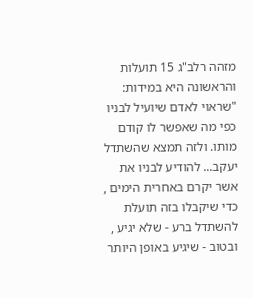מזהה רלב"ג 15 תועלות והראשונה היא במידות: "שראוי לאדם שיועיל לבניו כפי מה שאפשר לו קודם מותו. ולזה תמצא שהשתדל יעקב... להודיע לבניו את אשר יקרם באחרית הימים , כדי שיקבלו בזה תועלת להשתדל ברע - שלא יגיע , ובטוב - שיגיע באופן היותר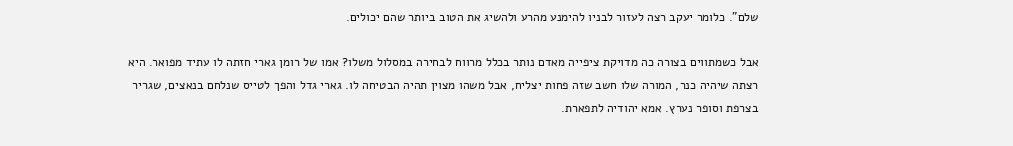שלם". כלומר יעקב רצה לעזור לבניו להימנע מהרע ולהשיג את הטוב ביותר שהם יכולים.

אבל כשמתווים בצורה כה מדויקת ציפייה מאדם נותר בכלל מרווח לבחירה במסלול משלו? אמו של רומן גארי חזתה לו עתיד מפואר. היא רצתה שיהיה כנר, המורה שלו חשב שזה פחות יצליח, אבל משהו מצוין תהיה הבטיחה לו. גארי גדל והפך לטייס שנלחם בנאצים, שגריר בצרפת וסופר נערץ. אמא יהודיה לתפארת.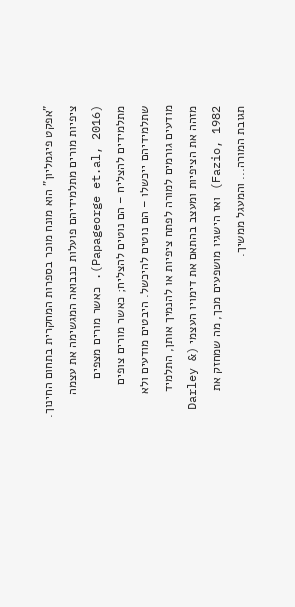"אפקט פיגמליון" הוא מונח מוכר בספרות המחקרית בתחום החינוך. ציפיות מורים מתלמידיהם פועלות כנבואה המגשימה את עצמה (Papageorge et.al, 2016). כאשר מורים מצפים מתלמידים להצליח – הם נוטים להצליח; כאשר מורים צופים שתלמידיהם ייכשלו – הם נוטים להיכשל. היבטים מודעים ולא מודעים גורמים למורה לפתח ציפיות או להנמיך אותן, התלמיד מזהה את הציפיות ומעצב בהתאם את דימויו העצמי (Darley & Fazio, 1982) ואז הישגיו מושפעים מכך, מה שמחזק את תגובת המורה... והמעגל ממשיך.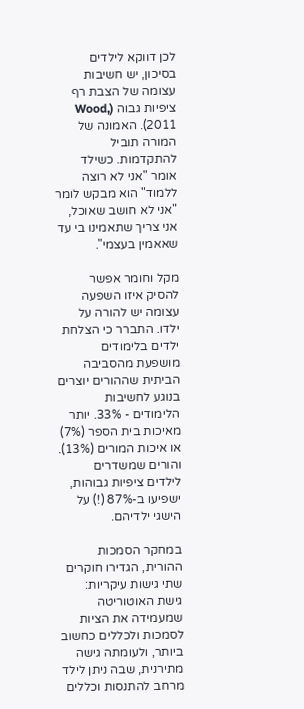לכן דווקא לילדים בסיכון, יש חשיבות עצומה של הצבת רף ציפיות גבוה (Wood, 2011). האמונה של המורה תוביל להתקדמות. כשילד אומר "אני לא רוצה ללמוד" הוא מבקש לומר "אני לא חושב שאוכל, אני צריך שתאמינו בי עד שאאמין בעצמי".

מקל וחומר אפשר להסיק איזו השפעה עצומה יש להורה על ילדו. התברר כי הצלחת ילדים בלימודים מושפעת מהסביבה הביתית שההורים יוצרים בנוגע לחשיבות הלימודים - 33%. יותר מאיכות בית הספר (7%) או איכות המורים (13%). והורים שמשדרים לילדים ציפיות גבוהות, ישפיעו ב-87% (!) על הישגי ילדיהם.

במחקר הסמכות ההורית, הגדירו חוקרים שתי גישות עיקריות: גישת האוטוריטה שמעמידה את הציות לסמכות ולכללים כחשוב ביותר, ולעומתה גישה מתירנית, שבה ניתן לילד מרחב להתנסות וכללים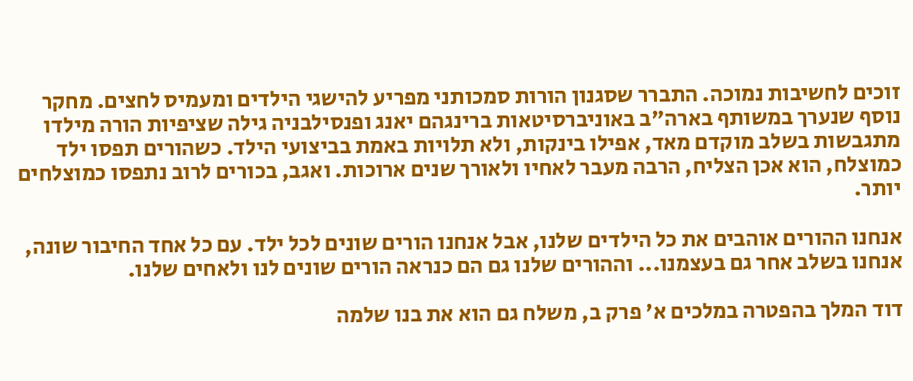זוכים לחשיבות נמוכה. התברר שסגנון הורות סמכותני מפריע להישגי הילדים ומעמיס לחצים. מחקר נוסף שנערך במשותף בארה"ב באוניברסיטאות ברינגהם יאנג ופנסילבניה גילה שציפיות הורה מילדו מתגבשות בשלב מוקדם מאד, אפילו בינקות, ולא תלויות באמת בביצועי הילד. כשהורים תפסו ילד כמוצלח, הוא אכן הצליח, הרבה מעבר לאחיו ולאורך שנים ארוכות. ואגב, בכורים לרוב נתפסו כמוצלחים יותר.

אנחנו ההורים אוהבים את כל הילדים שלנו, אבל אנחנו הורים שונים לכל ילד. עם כל אחד החיבור שונה, אנחנו בשלב אחר גם בעצמנו... וההורים שלנו גם הם כנראה הורים שונים לנו ולאחים שלנו.

דוד המלך בהפטרה במלכים א' פרק ב, משלח גם הוא את בנו שלמה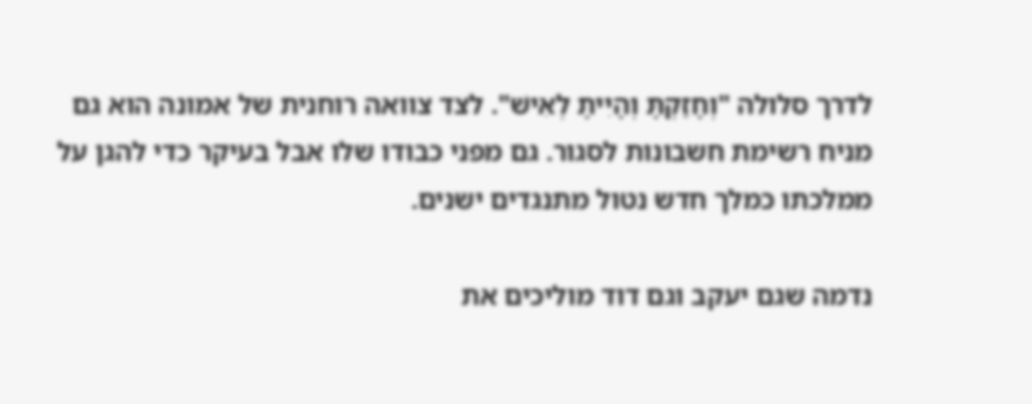לדרך סלולה "וְחָזַקְתָּ וְהָיִיתָ לְאִישׁ". לצד צוואה רוחנית של אמונה הוא גם מניח רשימת חשבונות לסגור. גם מפני כבודו שלו אבל בעיקר כדי להגן על ממלכתו כמלך חדש נטול מתנגדים ישנים.

נדמה שגם יעקב וגם דוד מוליכים את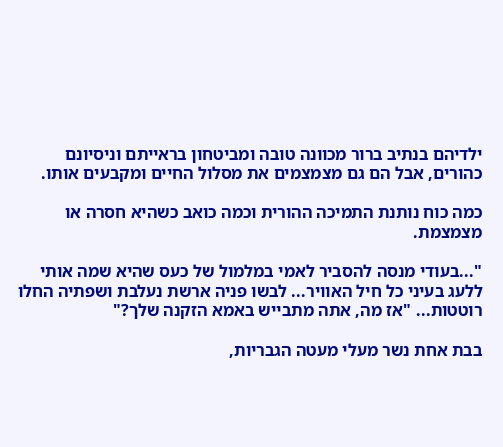ילדיהם בנתיב ברור מכוונה טובה ומביטחון בראייתם וניסיונם כהורים, אבל הם גם מצמצמים את מסלול החיים ומקבעים אותו.

כמה כוח נותנת התמיכה ההורית וכמה כואב כשהיא חסרה או מצמצמת.

"...בעודי מנסה להסביר לאמי במלמול של כעס שהיא שמה אותי ללעג בעיני כל חיל האוויר... לבשו פניה ארשת נעלבת ושפתיה החלו רוטטות... "אז מה, אתה מתבייש באמא הזקנה שלך?"

בבת אחת נשר מעלי מעטה הגבריות,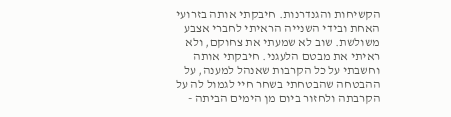הקשיחות והגנדרנות. חיבקתי אותה בזרועי האחת ובידי השנייה הראיתי לחברי אצבע משולשת. שוב לא שמעתי את צחוקם, ולא ראיתי את מבטם הלעגני. חיבקתי אותה וחשבתי על כל הקרבות שאנהל למענה, על ההבטחה שהבטחתי בשחר חיי לגמול לה על הקרבתה ולחזור ביום מן הימים הביתה -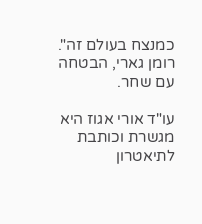כמנצח בעולם זה". רומן גארי, הבטחה עם שחר.

עו"ד אורי אגוז היא מגשרת וכותבת לתיאטרון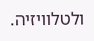ולטלוויזיה.